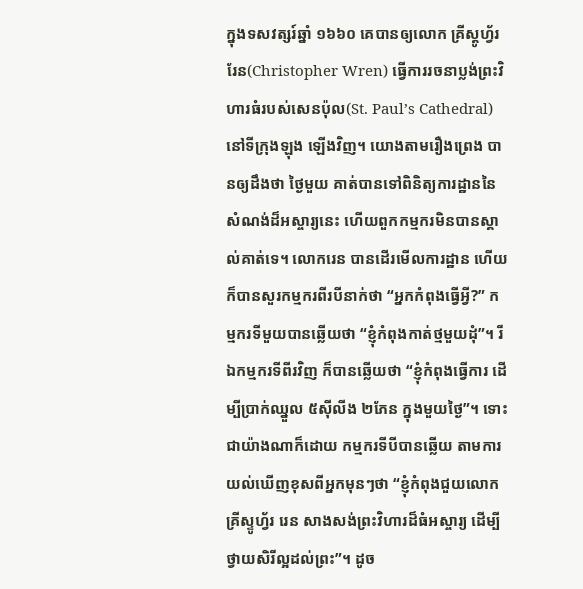ក្នុងទសវត្សរ៍ឆ្នាំ ១៦៦០ គេបានឲ្យលោក គ្រីស្តូហ្វ័រ រែន(Christopher Wren) ធ្វើការរចនាប្លង់ព្រះវិហារធំរបស់សេនប៉ុល(St. Paul’s Cathedral) នៅទីក្រុងឡុង ឡើងវិញ។ យោងតាមរឿងព្រេង បានឲ្យដឹងថា ថ្ងៃមួយ គាត់បានទៅពិនិត្យការដ្ឋាននៃសំណង់ដ៏អស្ចារ្យនេះ ហើយពួកកម្មករមិនបានស្គាល់គាត់ទេ។ លោករេន បានដើរមើលការដ្ឋាន ហើយក៏បានសួរកម្មករពីរបីនាក់ថា “អ្នកកំពុងធ្វើអ្វី?” កម្មករទីមួយបានឆ្លើយថា “ខ្ញុំកំពុងកាត់ថ្មមួយដុំ”។ រីឯកម្មករទីពីរវិញ ក៏បានឆ្លើយថា “ខ្ញុំកំពុងធ្វើការ ដើម្បីប្រាក់ឈ្នួល ៥ស៊ីលីង ២ភែន ក្នុងមួយថ្ងៃ”។ ទោះជាយ៉ាងណាក៏ដោយ កម្មករទីបីបានឆ្លើយ តាមការយល់ឃើញខុសពីអ្នកមុនៗថា “ខ្ញុំកំពុងជួយលោកគ្រីស្ទូហ្វ័រ រេន សាងសង់ព្រះវិហារដ៏ធំអស្ចារ្យ ដើម្បីថ្វាយសិរីល្អដល់ព្រះ”។ ដូច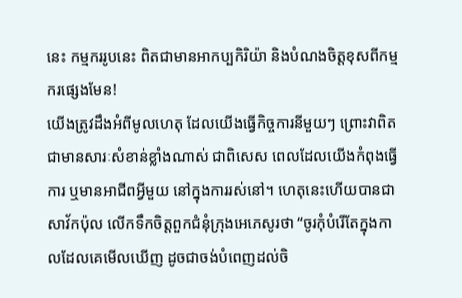នេះ កម្មកររូបនេះ ពិតជាមានអាកប្បកិរិយ៉ា និងបំណងចិត្តខុសពីកម្មករផ្សេងមែន!
យើងត្រូវដឹងអំពីមូលហេតុ ដែលយើងធ្វើកិច្ចការនីមួយៗ ព្រោះវាពិតជាមានសារៈសំខាន់ខ្លាំងណាស់ ជាពិសេស ពេលដែលយើងកំពុងធ្វើការ ឬមានអាជីពអ្វីមួយ នៅក្នុងការរស់នៅ។ ហេតុនេះហើយបានជាសាវ័កប៉ុល លើកទឹកចិត្តពួកជំនុំក្រុងអេភេសូរថា “ចូរកុំបំរើតែក្នុងកាលដែលគេមើលឃើញ ដូចជាចង់បំពេញដល់ចិ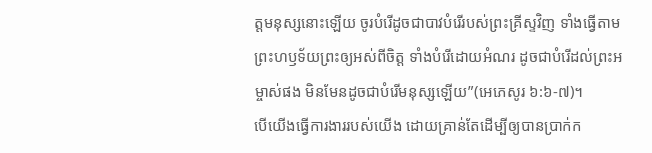ត្តមនុស្សនោះឡើយ ចូរបំរើដូចជាបាវបំរើរបស់ព្រះគ្រីស្ទវិញ ទាំងធ្វើតាមព្រះហឫទ័យព្រះឲ្យអស់ពីចិត្ត ទាំងបំរើដោយអំណរ ដូចជាបំរើដល់ព្រះអម្ចាស់ផង មិនមែនដូចជាបំរើមនុស្សឡើយ”(អេភេសូរ ៦:៦-៧)។
បើយើងធ្វើការងាររបស់យើង ដោយគ្រាន់តែដើម្បីឲ្យបានប្រាក់ក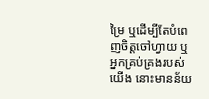ម្រៃ ឬដើម្បីតែបំពេញចិត្តចៅហ្វាយ ឬអ្នកគ្រប់គ្រងរបស់យើង នោះមានន័យ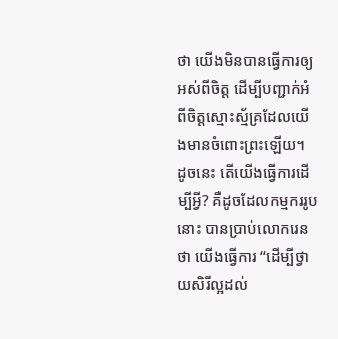ថា យើងមិនបានធ្វើការឲ្យអស់ពីចិត្ត ដើម្បីបញ្ជាក់អំពីចិត្តស្មោះស្ម័គ្រដែលយើងមានចំពោះព្រះឡើយ។ ដូចនេះ តើយើងធ្វើការដើម្បីអ្វី? គឺដូចដែលកម្មកររូបនោះ បានប្រាប់លោករេនថា យើងធ្វើការ “ដើម្បីថ្វាយសិរីល្អដល់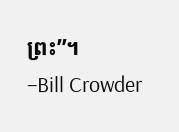ព្រះ”។
–Bill Crowder